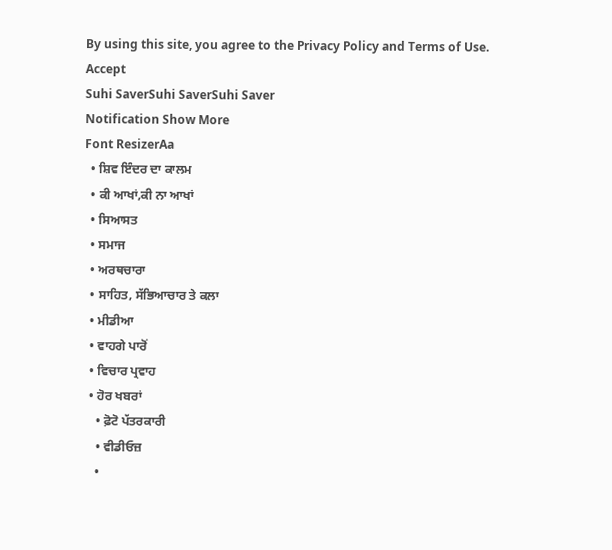By using this site, you agree to the Privacy Policy and Terms of Use.
Accept
Suhi SaverSuhi SaverSuhi Saver
Notification Show More
Font ResizerAa
  • ਸ਼ਿਵ ਇੰਦਰ ਦਾ ਕਾਲਮ
  • ਕੀ ਆਖਾਂ,ਕੀ ਨਾ ਆਖਾਂ
  • ਸਿਆਸਤ
  • ਸਮਾਜ
  • ਅਰਥਚਾਰਾ
  • ਸਾਹਿਤ, ਸੱਭਿਆਚਾਰ ਤੇ ਕਲਾ
  • ਮੀਡੀਆ
  • ਵਾਹਗੇ ਪਾਰੋਂ
  • ਵਿਚਾਰ ਪ੍ਰਵਾਹ
  • ਹੋਰ ਖਬਰਾਂ
    • ਫ਼ੋਟੋ ਪੱਤਰਕਾਰੀ
    • ਵੀਡੀਓਜ਼
    •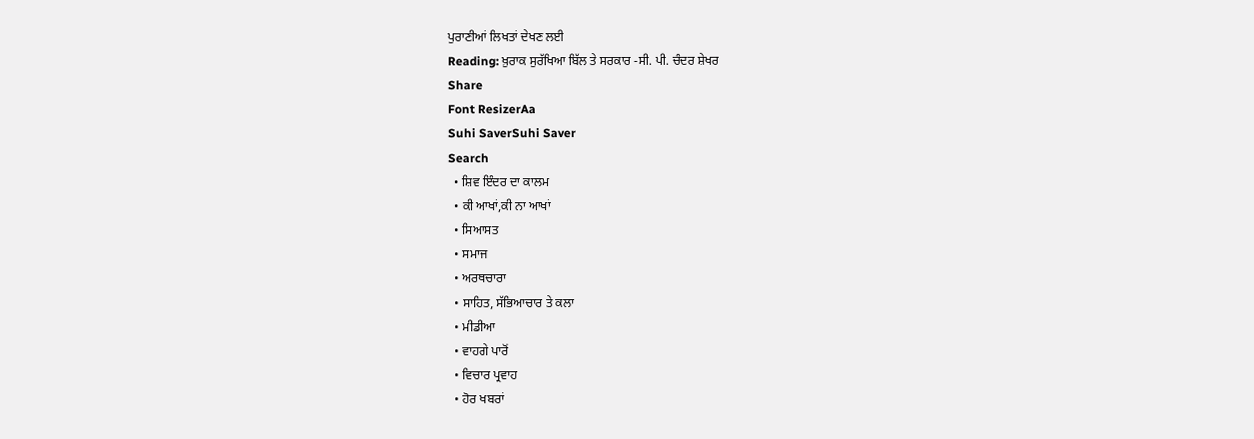ਪੁਰਾਣੀਆਂ ਲਿਖਤਾਂ ਦੇਖਣ ਲਈ
Reading: ਖ਼ੁਰਾਕ ਸੁਰੱਖਿਆ ਬਿੱਲ ਤੇ ਸਰਕਾਰ -ਸੀ. ਪੀ. ਚੰਦਰ ਸ਼ੇਖਰ
Share
Font ResizerAa
Suhi SaverSuhi Saver
Search
  • ਸ਼ਿਵ ਇੰਦਰ ਦਾ ਕਾਲਮ
  • ਕੀ ਆਖਾਂ,ਕੀ ਨਾ ਆਖਾਂ
  • ਸਿਆਸਤ
  • ਸਮਾਜ
  • ਅਰਥਚਾਰਾ
  • ਸਾਹਿਤ, ਸੱਭਿਆਚਾਰ ਤੇ ਕਲਾ
  • ਮੀਡੀਆ
  • ਵਾਹਗੇ ਪਾਰੋਂ
  • ਵਿਚਾਰ ਪ੍ਰਵਾਹ
  • ਹੋਰ ਖਬਰਾਂ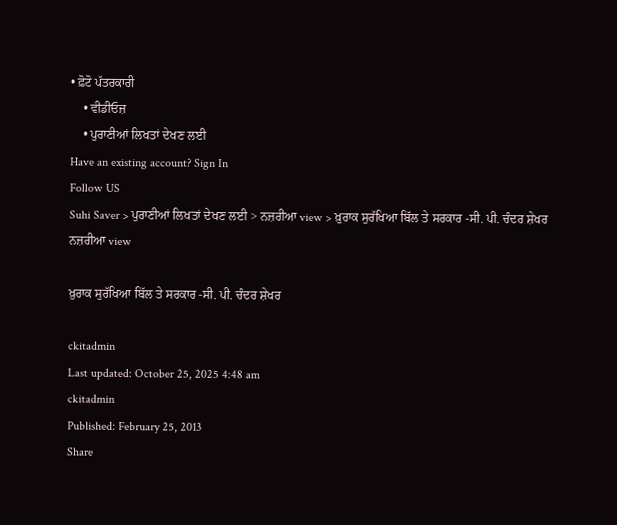• ਫ਼ੋਟੋ ਪੱਤਰਕਾਰੀ
    • ਵੀਡੀਓਜ਼
    • ਪੁਰਾਣੀਆਂ ਲਿਖਤਾਂ ਦੇਖਣ ਲਈ
Have an existing account? Sign In
Follow US
Suhi Saver > ਪੁਰਾਣੀਆਂ ਲਿਖਤਾਂ ਦੇਖਣ ਲਈ > ਨਜ਼ਰੀਆ view > ਖ਼ੁਰਾਕ ਸੁਰੱਖਿਆ ਬਿੱਲ ਤੇ ਸਰਕਾਰ -ਸੀ. ਪੀ. ਚੰਦਰ ਸ਼ੇਖਰ
ਨਜ਼ਰੀਆ view

ਖ਼ੁਰਾਕ ਸੁਰੱਖਿਆ ਬਿੱਲ ਤੇ ਸਰਕਾਰ -ਸੀ. ਪੀ. ਚੰਦਰ ਸ਼ੇਖਰ

ckitadmin
Last updated: October 25, 2025 4:48 am
ckitadmin
Published: February 25, 2013
Share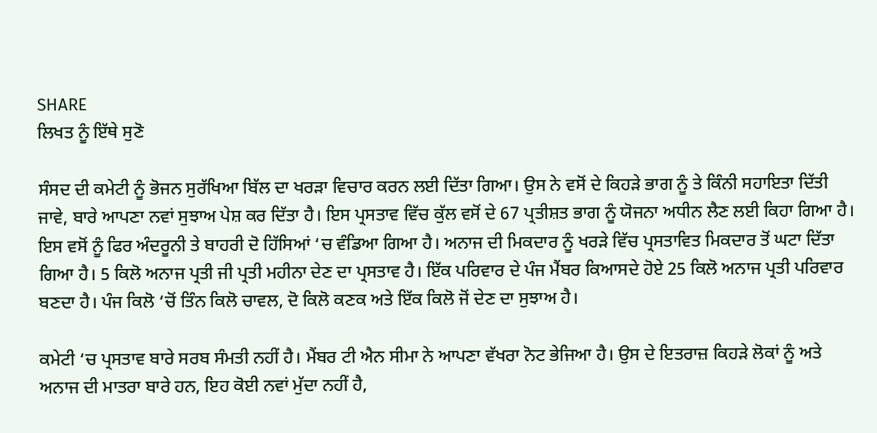SHARE
ਲਿਖਤ ਨੂੰ ਇੱਥੇ ਸੁਣੋ

ਸੰਸਦ ਦੀ ਕਮੇਟੀ ਨੂੰ ਭੋਜਨ ਸੁਰੱਖਿਆ ਬਿੱਲ ਦਾ ਖਰੜਾ ਵਿਚਾਰ ਕਰਨ ਲਈ ਦਿੱਤਾ ਗਿਆ। ਉਸ ਨੇ ਵਸੋਂ ਦੇ ਕਿਹੜੇ ਭਾਗ ਨੂੰ ਤੇ ਕਿੰਨੀ ਸਹਾਇਤਾ ਦਿੱਤੀ ਜਾਵੇ, ਬਾਰੇ ਆਪਣਾ ਨਵਾਂ ਸੁਝਾਅ ਪੇਸ਼ ਕਰ ਦਿੱਤਾ ਹੈ। ਇਸ ਪ੍ਰਸਤਾਵ ਵਿੱਚ ਕੁੱਲ ਵਸੋਂ ਦੇ 67 ਪ੍ਰਤੀਸ਼ਤ ਭਾਗ ਨੂੰ ਯੋਜਨਾ ਅਧੀਨ ਲੈਣ ਲਈ ਕਿਹਾ ਗਿਆ ਹੈ। ਇਸ ਵਸੋਂ ਨੂੰ ਫਿਰ ਅੰਦਰੂਨੀ ਤੇ ਬਾਹਰੀ ਦੋ ਹਿੱਸਿਆਂ ‘ਚ ਵੰਡਿਆ ਗਿਆ ਹੈ। ਅਨਾਜ ਦੀ ਮਿਕਦਾਰ ਨੂੰ ਖਰੜੇ ਵਿੱਚ ਪ੍ਰਸਤਾਵਿਤ ਮਿਕਦਾਰ ਤੋਂ ਘਟਾ ਦਿੱਤਾ ਗਿਆ ਹੈ। 5 ਕਿਲੋ ਅਨਾਜ ਪ੍ਰਤੀ ਜੀ ਪ੍ਰਤੀ ਮਹੀਨਾ ਦੇਣ ਦਾ ਪ੍ਰਸਤਾਵ ਹੈ। ਇੱਕ ਪਰਿਵਾਰ ਦੇ ਪੰਜ ਮੈਂਬਰ ਕਿਆਸਦੇ ਹੋਏ 25 ਕਿਲੋ ਅਨਾਜ ਪ੍ਰਤੀ ਪਰਿਵਾਰ ਬਣਦਾ ਹੈ। ਪੰਜ ਕਿਲੋ ‘ਚੋਂ ਤਿੰਨ ਕਿਲੋ ਚਾਵਲ, ਦੋ ਕਿਲੋ ਕਣਕ ਅਤੇ ਇੱਕ ਕਿਲੋ ਜੋਂ ਦੇਣ ਦਾ ਸੁਝਾਅ ਹੈ।

ਕਮੇਟੀ ‘ਚ ਪ੍ਰਸਤਾਵ ਬਾਰੇ ਸਰਬ ਸੰਮਤੀ ਨਹੀਂ ਹੈ। ਮੈਂਬਰ ਟੀ ਐਨ ਸੀਮਾ ਨੇ ਆਪਣਾ ਵੱਖਰਾ ਨੋਟ ਭੇਜਿਆ ਹੈ। ਉਸ ਦੇ ਇਤਰਾਜ਼ ਕਿਹੜੇ ਲੋਕਾਂ ਨੂੰ ਅਤੇ ਅਨਾਜ ਦੀ ਮਾਤਰਾ ਬਾਰੇ ਹਨ, ਇਹ ਕੋਈ ਨਵਾਂ ਮੁੱਦਾ ਨਹੀਂ ਹੈ,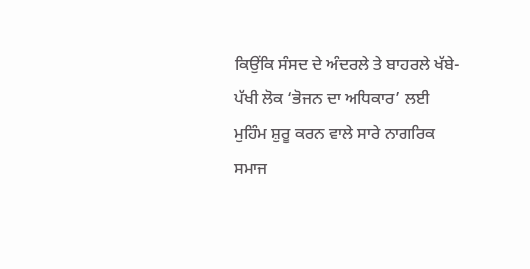ਕਿਉਂਕਿ ਸੰਸਦ ਦੇ ਅੰਦਰਲੇ ਤੇ ਬਾਹਰਲੇ ਖੱਬੇ-ਪੱਖੀ ਲੋਕ ‘ਭੋਜਨ ਦਾ ਅਧਿਕਾਰ’ ਲਈ ਮੁਹਿੰਮ ਸ਼ੁਰੂ ਕਰਨ ਵਾਲੇ ਸਾਰੇ ਨਾਗਰਿਕ ਸਮਾਜ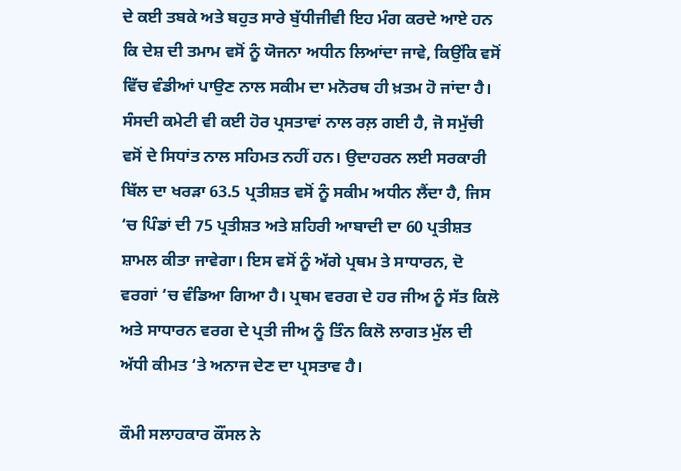ਦੇ ਕਈ ਤਬਕੇ ਅਤੇ ਬਹੁਤ ਸਾਰੇ ਬੁੱਧੀਜੀਵੀ ਇਹ ਮੰਗ ਕਰਦੇ ਆਏ ਹਨ ਕਿ ਦੇਸ਼ ਦੀ ਤਮਾਮ ਵਸੋਂ ਨੂੰ ਯੋਜਨਾ ਅਧੀਨ ਲਿਆਂਦਾ ਜਾਵੇ, ਕਿਉਂਕਿ ਵਸੋਂ ਵਿੱਚ ਵੰਡੀਆਂ ਪਾਉਣ ਨਾਲ ਸਕੀਮ ਦਾ ਮਨੋਰਥ ਹੀ ਖ਼ਤਮ ਹੋ ਜਾਂਦਾ ਹੈ। ਸੰਸਦੀ ਕਮੇਟੀ ਵੀ ਕਈ ਹੋਰ ਪ੍ਰਸਤਾਵਾਂ ਨਾਲ ਰਲ਼ ਗਈ ਹੈ, ਜੋ ਸਮੁੱਚੀ ਵਸੋਂ ਦੇ ਸਿਧਾਂਤ ਨਾਲ ਸਹਿਮਤ ਨਹੀਂ ਹਨ। ਉਦਾਹਰਨ ਲਈ ਸਰਕਾਰੀ ਬਿੱਲ ਦਾ ਖਰੜਾ 63.5 ਪ੍ਰਤੀਸ਼ਤ ਵਸੋਂ ਨੂੰ ਸਕੀਮ ਅਧੀਨ ਲੈਂਦਾ ਹੈ, ਜਿਸ ‘ਚ ਪਿੰਡਾਂ ਦੀ 75 ਪ੍ਰਤੀਸ਼ਤ ਅਤੇ ਸ਼ਹਿਰੀ ਆਬਾਦੀ ਦਾ 60 ਪ੍ਰਤੀਸ਼ਤ ਸ਼ਾਮਲ ਕੀਤਾ ਜਾਵੇਗਾ। ਇਸ ਵਸੋਂ ਨੂੰ ਅੱਗੇ ਪ੍ਰਥਮ ਤੇ ਸਾਧਾਰਨ, ਦੋ ਵਰਗਾਂ ‘ਚ ਵੰਡਿਆ ਗਿਆ ਹੈ। ਪ੍ਰਥਮ ਵਰਗ ਦੇ ਹਰ ਜੀਅ ਨੂੰ ਸੱਤ ਕਿਲੋ ਅਤੇ ਸਾਧਾਰਨ ਵਰਗ ਦੇ ਪ੍ਰਤੀ ਜੀਅ ਨੂੰ ਤਿੰਨ ਕਿਲੋ ਲਾਗਤ ਮੁੱਲ ਦੀ ਅੱਧੀ ਕੀਮਤ ‘ਤੇ ਅਨਾਜ ਦੇਣ ਦਾ ਪ੍ਰਸਤਾਵ ਹੈ।

ਕੌਮੀ ਸਲਾਹਕਾਰ ਕੌਂਸਲ ਨੇ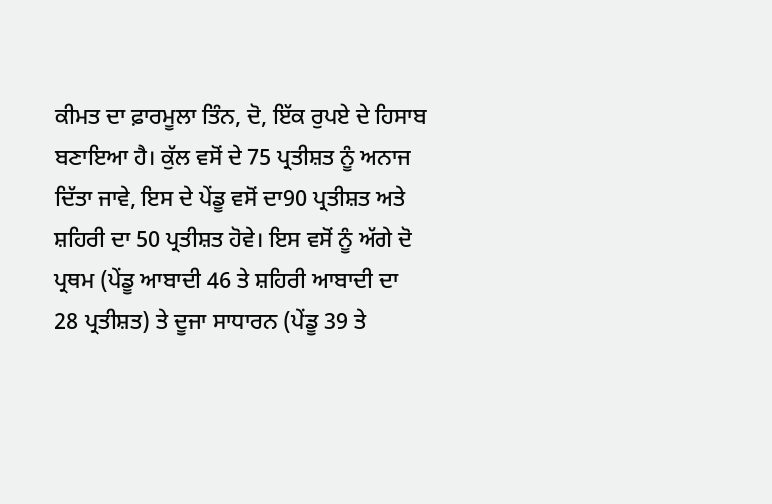ਕੀਮਤ ਦਾ ਫ਼ਾਰਮੂਲਾ ਤਿੰਨ, ਦੋ, ਇੱਕ ਰੁਪਏ ਦੇ ਹਿਸਾਬ ਬਣਾਇਆ ਹੈ। ਕੁੱਲ ਵਸੋਂ ਦੇ 75 ਪ੍ਰਤੀਸ਼ਤ ਨੂੰ ਅਨਾਜ ਦਿੱਤਾ ਜਾਵੇ, ਇਸ ਦੇ ਪੇਂਡੂ ਵਸੋਂ ਦਾ90 ਪ੍ਰਤੀਸ਼ਤ ਅਤੇ ਸ਼ਹਿਰੀ ਦਾ 50 ਪ੍ਰਤੀਸ਼ਤ ਹੋਵੇ। ਇਸ ਵਸੋਂ ਨੂੰ ਅੱਗੇ ਦੋ ਪ੍ਰਥਮ (ਪੇਂਡੂ ਆਬਾਦੀ 46 ਤੇ ਸ਼ਹਿਰੀ ਆਬਾਦੀ ਦਾ 28 ਪ੍ਰਤੀਸ਼ਤ) ਤੇ ਦੂਜਾ ਸਾਧਾਰਨ (ਪੇਂਡੂ 39 ਤੇ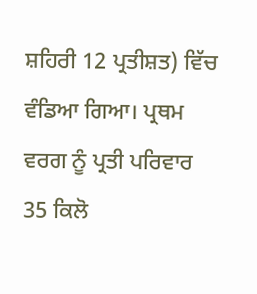ਸ਼ਹਿਰੀ 12 ਪ੍ਰਤੀਸ਼ਤ) ਵਿੱਚ ਵੰਡਿਆ ਗਿਆ। ਪ੍ਰਥਮ ਵਰਗ ਨੂੰ ਪ੍ਰਤੀ ਪਰਿਵਾਰ 35 ਕਿਲੋ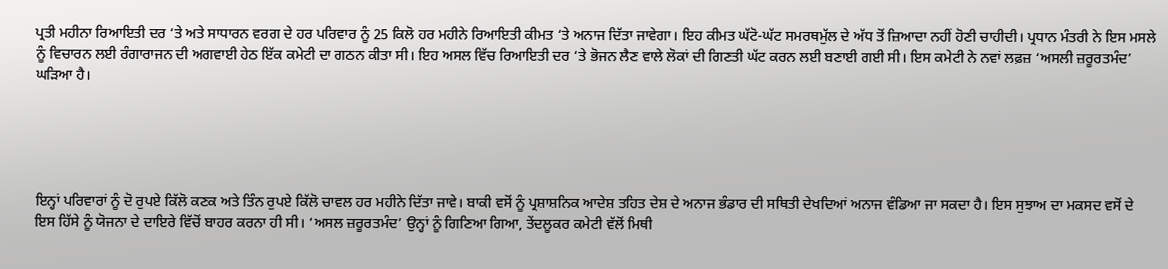ਪ੍ਰਤੀ ਮਹੀਨਾ ਰਿਆਇਤੀ ਦਰ ‘ਤੇ ਅਤੇ ਸਾਧਾਰਨ ਵਰਗ ਦੇ ਹਰ ਪਰਿਵਾਰ ਨੂੰ 25 ਕਿਲੋ ਹਰ ਮਹੀਨੇ ਰਿਆਇਤੀ ਕੀਮਤ ‘ਤੇ ਅਨਾਜ ਦਿੱਤਾ ਜਾਵੇਗਾ। ਇਹ ਕੀਮਤ ਘੱਟੋ-ਘੱਟ ਸਮਰਥਮੁੱਲ ਦੇ ਅੱਧ ਤੋਂ ਜ਼ਿਆਦਾ ਨਹੀਂ ਹੋਣੀ ਚਾਹੀਦੀ। ਪ੍ਰਧਾਨ ਮੰਤਰੀ ਨੇ ਇਸ ਮਸਲੇ ਨੂੰ ਵਿਚਾਰਨ ਲਈ ਰੰਗਾਰਾਜਨ ਦੀ ਅਗਵਾਈ ਹੇਠ ਇੱਕ ਕਮੇਟੀ ਦਾ ਗਠਨ ਕੀਤਾ ਸੀ। ਇਹ ਅਸਲ ਵਿੱਚ ਰਿਆਇਤੀ ਦਰ ‘ਤੇ ਭੋਜਨ ਲੈਣ ਵਾਲੇ ਲੋਕਾਂ ਦੀ ਗਿਣਤੀ ਘੱਟ ਕਰਨ ਲਈ ਬਣਾਈ ਗਈ ਸੀ। ਇਸ ਕਮੇਟੀ ਨੇ ਨਵਾਂ ਲਫ਼ਜ਼ ‘ਅਸਲੀ ਜ਼ਰੂਰਤਮੰਦ’ ਘੜਿਆ ਹੈ।





ਇਨ੍ਹਾਂ ਪਰਿਵਾਰਾਂ ਨੂੰ ਦੋ ਰੁਪਏ ਕਿੱਲੋ ਕਣਕ ਅਤੇ ਤਿੰਨ ਰੁਪਏ ਕਿੱਲੋ ਚਾਵਲ ਹਰ ਮਹੀਨੇ ਦਿੱਤਾ ਜਾਵੇ। ਬਾਕੀ ਵਸੋਂ ਨੂੰ ਪ੍ਰਸ਼ਾਸ਼ਨਿਕ ਆਦੇਸ਼ ਤਹਿਤ ਦੇਸ਼ ਦੇ ਅਨਾਜ ਭੰਡਾਰ ਦੀ ਸਥਿਤੀ ਦੇਖਦਿਆਂ ਅਨਾਜ ਵੰਡਿਆ ਜਾ ਸਕਦਾ ਹੈ। ਇਸ ਸੁਝਾਅ ਦਾ ਮਕਸਦ ਵਸੋਂ ਦੇ ਇਸ ਹਿੱਸੇ ਨੂੰ ਯੋਜਨਾ ਦੇ ਦਾਇਰੇ ਵਿੱਚੋਂ ਬਾਹਰ ਕਰਨਾ ਹੀ ਸੀ। ‘ਅਸਲ ਜ਼ਰੂਰਤਮੰਦ’ ਉਨ੍ਹਾਂ ਨੂੰ ਗਿਣਿਆ ਗਿਆ, ਤੇਂਦਲੂਕਰ ਕਮੇਟੀ ਵੱਲੋਂ ਮਿਥੀ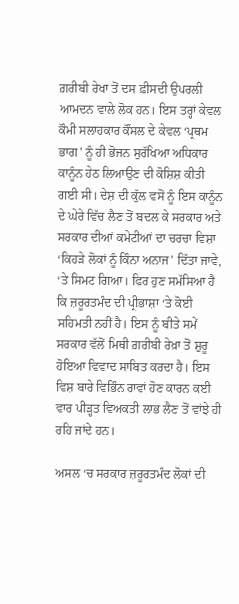ਗ਼ਰੀਬੀ ਰੇਖਾ ਤੋਂ ਦਸ ਫ਼ੀਸਦੀ ਉਪਰਲੀ ਆਮਦਨ ਵਾਲੇ ਲੋਕ ਹਨ। ਇਸ ਤਰ੍ਹਾਂ ਕੇਵਲ ਕੌਮੀ ਸਲਾਹਕਾਰ ਕੌਂਸਲ ਦੇ ਕੇਵਲ ‘ਪ੍ਰਥਮ ਭਾਗ’ ਨੂੰ ਹੀ ਭੋਜਨ ਸੁਰੱਖਿਆ ਅਧਿਕਾਰ ਕਾਨੂੰਨ ਹੇਠ ਲਿਆਉਣ ਦੀ ਕੋਸ਼ਿਸ਼ ਕੀਤੀ ਗਈ ਸੀ। ਦੇਸ਼ ਦੀ ਕੁੱਲ ਵਸੋਂ ਨੂੰ ਇਸ ਕਾਨੂੰਨ ਦੇ ਘੇਰੇ ਵਿੱਚ ਲੈਣ ਤੋਂ ਬਦਲ ਕੇ ਸਰਕਾਰ ਅਤੇ ਸਰਕਾਰ ਦੀਆਂ ਕਮੇਟੀਆਂ ਦਾ ਚਰਚਾ ਵਿਸ਼ਾ ‘ਕਿਹੜੇ ਲੋਕਾਂ ਨੂੰ ਕਿੰਨਾ ਅਨਾਜ’ ਦਿੱਤਾ ਜਾਵੇ, ‘ਤੇ ਸਿਮਟ ਗਿਆ। ਫਿਰ ਹੁਣ ਸਮੱਸਿਆ ਹੈ ਕਿ ਜ਼ਰੂਰਤਮੰਦ ਦੀ ਪ੍ਰੀਭਾਸ਼ਾ ‘ਤੇ ਕੋਈ ਸਹਿਮਤੀ ਨਹੀਂ ਹੈ। ਇਸ ਨੂੰ ਬੀਤੇ ਸਮੇਂ ਸਰਕਾਰ ਵੱਲੋਂ ਮਿਥੀ ਗ਼ਰੀਬੀ ਰੇਖ਼ਾ ਤੋਂ ਸ਼ੁਰੂ ਹੋਇਆ ਵਿਵਾਦ ਸਾਬਿਤ ਕਰਦਾ ਹੈ। ਇਸ ਵਿਸ਼ ਬਾਰੇ ਵਿਭਿੰਨ ਰਾਵਾਂ ਹੋਣ ਕਾਰਨ ਕਈ ਵਾਰ ਪੀੜ੍ਹਤ ਵਿਅਕਤੀ ਲਾਭ ਲੈਣ ਤੋਂ ਵਾਂਝੇ ਹੀ ਰਹਿ ਜਾਂਦੇ ਹਨ।

ਅਸਲ ‘ਚ ਸਰਕਾਰ ਜ਼ਰੂਰਤਮੰਦ ਲੋਕਾਂ ਦੀ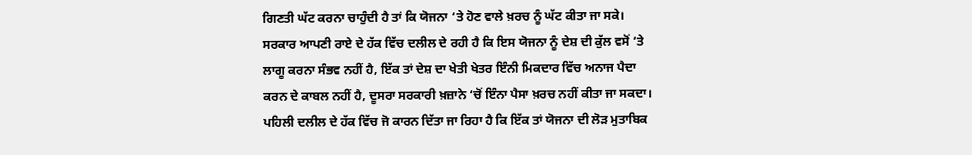ਗਿਣਤੀ ਘੱਟ ਕਰਨਾ ਚਾਹੁੰਦੀ ਹੈ ਤਾਂ ਕਿ ਯੋਜਨਾ ‘ਤੇ ਹੋਣ ਵਾਲੇ ਖ਼ਰਚ ਨੂੰ ਘੱਟ ਕੀਤਾ ਜਾ ਸਕੇ। ਸਰਕਾਰ ਆਪਣੀ ਰਾਏ ਦੇ ਹੱਕ ਵਿੱਚ ਦਲੀਲ ਦੇ ਰਹੀ ਹੈ ਕਿ ਇਸ ਯੋਜਨਾ ਨੂੰ ਦੇਸ਼ ਦੀ ਕੁੱਲ ਵਸੋਂ ‘ਤੇ ਲਾਗੂ ਕਰਨਾ ਸੰਭਵ ਨਹੀਂ ਹੈ, ਇੱਕ ਤਾਂ ਦੇਸ਼ ਦਾ ਖੇਤੀ ਖੇਤਰ ਇੰਨੀ ਮਿਕਦਾਰ ਵਿੱਚ ਅਨਾਜ ਪੈਦਾ ਕਰਨ ਦੇ ਕਾਬਲ ਨਹੀਂ ਹੈ, ਦੂਸਰਾ ਸਰਕਾਰੀ ਖ਼ਜ਼ਾਨੇ ‘ਚੋਂ ਇੰਨਾ ਪੈਸਾ ਖ਼ਰਚ ਨਹੀਂ ਕੀਤਾ ਜਾ ਸਕਦਾ। ਪਹਿਲੀ ਦਲੀਲ ਦੇ ਹੱਕ ਵਿੱਚ ਜੋ ਕਾਰਨ ਦਿੱਤਾ ਜਾ ਰਿਹਾ ਹੈ ਕਿ ਇੱਕ ਤਾਂ ਯੋਜਨਾ ਦੀ ਲੋੜ ਮੁਤਾਬਿਕ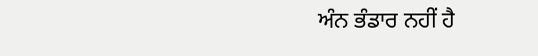ਅੰਨ ਭੰਡਾਰ ਨਹੀਂ ਹੈ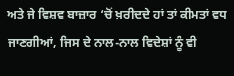ਅਤੇ ਜੇ ਵਿਸ਼ਵ ਬਾਜ਼ਾਰ ‘ਚੋਂ ਖ਼ਰੀਦਦੇ ਹਾਂ ਤਾਂ ਕੀਮਤਾਂ ਵਧ ਜਾਣਗੀਆਂ, ਜਿਸ ਦੇ ਨਾਲ-ਨਾਲ ਵਿਦੇਸ਼ਾਂ ਨੂੰ ਵੀ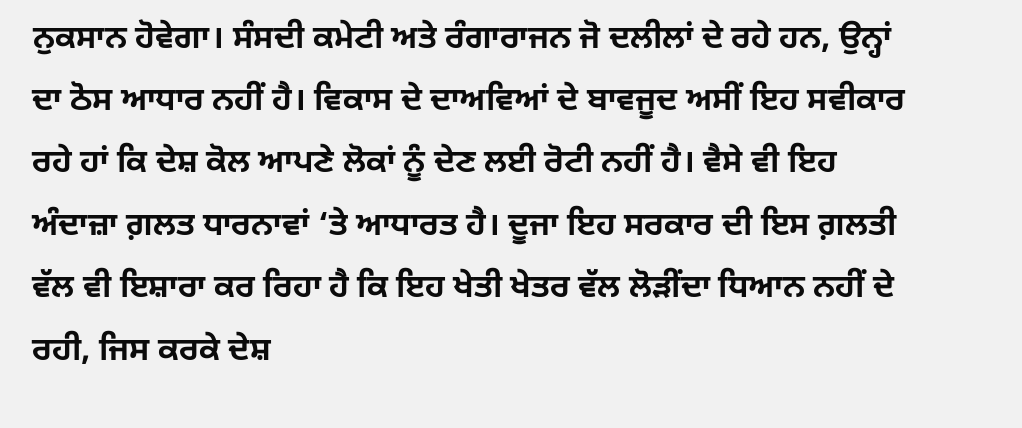ਨੁਕਸਾਨ ਹੋਵੇਗਾ। ਸੰਸਦੀ ਕਮੇਟੀ ਅਤੇ ਰੰਗਾਰਾਜਨ ਜੋ ਦਲੀਲਾਂ ਦੇ ਰਹੇ ਹਨ, ਉਨ੍ਹਾਂ ਦਾ ਠੋਸ ਆਧਾਰ ਨਹੀਂ ਹੈ। ਵਿਕਾਸ ਦੇ ਦਾਅਵਿਆਂ ਦੇ ਬਾਵਜੂਦ ਅਸੀਂ ਇਹ ਸਵੀਕਾਰ ਰਹੇ ਹਾਂ ਕਿ ਦੇਸ਼ ਕੋਲ ਆਪਣੇ ਲੋਕਾਂ ਨੂੰ ਦੇਣ ਲਈ ਰੋਟੀ ਨਹੀਂ ਹੈ। ਵੈਸੇ ਵੀ ਇਹ ਅੰਦਾਜ਼ਾ ਗ਼ਲਤ ਧਾਰਨਾਵਾਂ ‘ਤੇ ਆਧਾਰਤ ਹੈ। ਦੂਜਾ ਇਹ ਸਰਕਾਰ ਦੀ ਇਸ ਗ਼ਲਤੀ ਵੱਲ ਵੀ ਇਸ਼ਾਰਾ ਕਰ ਰਿਹਾ ਹੈ ਕਿ ਇਹ ਖੇਤੀ ਖੇਤਰ ਵੱਲ ਲੋੜੀਂਦਾ ਧਿਆਨ ਨਹੀਂ ਦੇ ਰਹੀ, ਜਿਸ ਕਰਕੇ ਦੇਸ਼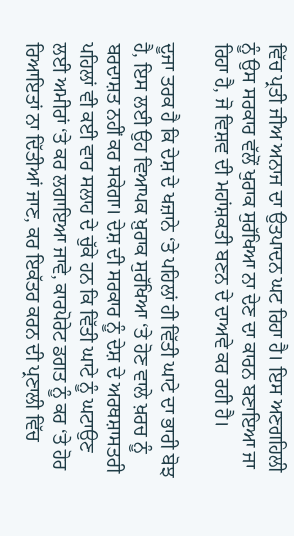ਵਿੱਚ ਪ੍ਰਤੀ ਜੀਅ ਅਨਾਜ ਦਾ ਉਤਪਾਦਨ ਘਟ ਰਿਹਾ ਹੈ। ਇਸ ਅਣਗਹਿਲੀ ਨੂੰ ਉਸ ਸਰਕਾਰ ਵੱਲੋਂ ਖੁਰਾਕ ਸੁਰੱਖਿਆ ਨਾ ਦੇਣ ਦਾ ਕਾਰਨ ਬਣਾਇਆ ਜਾ ਰਿਹਾ ਹੈ, ਜੋ ਵਿਸ਼ਵ ਦੀ ਮਹਾਂਸ਼ਕਤੀ ਬਣਨ ਦੇ ਦਾਅਵੇ ਕਰ ਰਹੀ ਹੈ।

ਦੂਜਾ ਤਰਕ ਹੈ ਕਿ ਦੇਸ਼ ਦੇ ਖਜ਼ਾਨੇ ‘ਤੇ ਪਹਿਲਾਂ ਹੀ ਵਿੱਤੀ ਘਾਟੇ ਦਾ ਭਾਰੀ ਬੋਝ ਹੈ, ਇਸ ਲਈ ਉਹ ਵਿਆਪਕ ਖ਼ੁਰਾਕ ਸੁਰੱਖਿਆ ‘ਤੇ ਹੋਣ ਵਾਲੇ ਖ਼ਰਚ ਨੂੰ ਬਰਦਾਸ਼ਤ ਨਹੀਂ ਕਰ ਸਕੇਗਾ। ਦੇਸ਼ ਦੀ ਸਰਕਾਰ ਨੂੰ ਦੇਸ਼ ਦੇ ਅਰਥਸ਼ਾਸਤਰੀ ਪਹਿਲਾਂ ਵੀ ਕਈ ਵਾਰ ਸਲਾਹ ਦੇ ਚੁੱਕੇ ਹਨ ਕਿ ਵਿੱਤੀ ਘਾਟੇ ਨੂੰ ਘਟਾਉਣ ਲਈ ਅਮੀਰਾਂ ‘ਤੇ ਕਰ ਲਗਾਇਆ ਜਾਵੇ, ਕਾਰਪੋਰੇਟ ਡਗਤ ਨੂੰ ਕਰ ‘ਤੇ ਹੋਰ ਰਿਆਇਤਾਂ ਨਾ ਦਿੱਤੀਆਂ ਜਾਣ, ਕਰ ਇਕੱਤਰ ਕਰਨ ਦੀ ਪ੍ਰਣਾਲੀ ਵਿੱਚ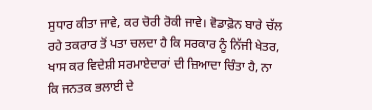ਸੁਧਾਰ ਕੀਤਾ ਜਾਵੇ, ਕਰ ਚੋਰੀ ਰੋਕੀ ਜਾਵੇ। ਵੋਡਾਫ਼ੋਨ ਬਾਰੇ ਚੱਲ ਰਹੇ ਤਕਰਾਰ ਤੋਂ ਪਤਾ ਚਲਦਾ ਹੈ ਕਿ ਸਰਕਾਰ ਨੂੰ ਨਿੱਜੀ ਖੇਤਰ, ਖਾਸ ਕਰ ਵਿਦੇਸ਼ੀ ਸਰਮਾਏਦਾਰਾਂ ਦੀ ਜ਼ਿਆਦਾ ਚਿੰਤਾ ਹੈ, ਨਾ ਕਿ ਜਨਤਕ ਭਲਾਈ ਦੇ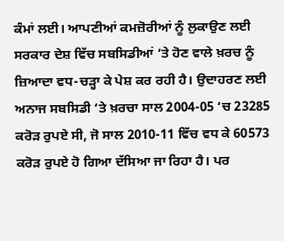ਕੰਮਾਂ ਲਈ। ਆਪਣੀਆਂ ਕਮਜ਼ੋਰੀਆਂ ਨੂੰ ਲੁਕਾਉਣ ਲਈ ਸਰਕਾਰ ਦੇਸ਼ ਵਿੱਚ ਸਬਸਿਡੀਆਂ ‘ਤੇ ਹੋਣ ਵਾਲੇ ਖ਼ਰਚ ਨੂੰ ਜ਼ਿਆਦਾ ਵਧ-ਚੜ੍ਹਾ ਕੇ ਪੇਸ਼ ਕਰ ਰਹੀ ਹੈ। ਉਦਾਹਰਣ ਲਈ ਅਨਾਜ ਸਬਸਿਡੀ ‘ਤੇ ਖ਼ਰਚਾ ਸਾਲ 2004-05 ‘ਚ 23285 ਕਰੋੜ ਰੁਪਏ ਸੀ, ਜੋ ਸਾਲ 2010-11 ਵਿੱਚ ਵਧ ਕੇ 60573 ਕਰੋੜ ਰੁਪਏ ਹੋ ਗਿਆ ਦੱਸਿਆ ਜਾ ਰਿਹਾ ਹੈ। ਪਰ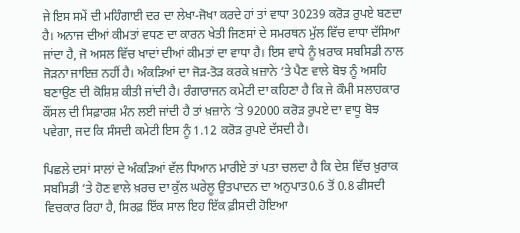ਜੇ ਇਸ ਸਮੇਂ ਦੀ ਮਹਿੰਗਾਈ ਦਰ ਦਾ ਲੇਖਾ-ਜੋਖਾ ਕਰਦੇ ਹਾਂ ਤਾਂ ਵਾਧਾ 30239 ਕਰੋੜ ਰੁਪਏ ਬਣਦਾ ਹੈ। ਅਨਾਜ ਦੀਆਂ ਕੀਮਤਾਂ ਵਧਣ ਦਾ ਕਾਰਨ ਖੇਤੀ ਜਿਣਸਾਂ ਦੇ ਸਮਰਥਨ ਮੁੱਲ ਵਿੱਚ ਵਾਧਾ ਦੱਸਿਆ ਜਾਂਦਾ ਹੈ, ਜੋ ਅਸਲ ਵਿੱਚ ਖਾਦਾਂ ਦੀਆਂ ਕੀਮਤਾਂ ਦਾ ਵਾਧਾ ਹੈ। ਇਸ ਵਾਧੇ ਨੂੰ ਖ਼ਰਾਕ ਸਬਸਿਡੀ ਨਾਲ ਜੋੜਨਾ ਜਾਇਜ਼ ਨਹੀਂ ਹੈ। ਅੰਕੜਿਆਂ ਦਾ ਜੋੜ-ਤੋੜ ਕਰਕੇ ਖ਼ਜ਼ਾਨੇ ‘ਤੇ ਪੈਣ ਵਾਲੇ ਬੋਝ ਨੂੰ ਅਸਹਿ ਬਣਾਉਣ ਦੀ ਕੋਸ਼ਿਸ਼ ਕੀਤੀ ਜਾਂਦੀ ਹੈ। ਰੰਗਾਰਾਜਨ ਕਮੇਟੀ ਦਾ ਕਹਿਣਾ ਹੈ ਕਿ ਜੇ ਕੌਮੀ ਸਲਾਹਕਾਰ ਕੌਂਸਲ ਦੀ ਸਿਫ਼ਾਰਸ਼ ਮੰਨ ਲਈ ਜਾਂਦੀ ਹੈ ਤਾਂ ਖ਼ਜ਼ਾਨੇ ‘ਤੇ 92000 ਕਰੋੜ ਰੁਪਏ ਦਾ ਵਾਧੂ ਬੋਝ ਪਵੇਗਾ, ਜਦ ਕਿ ਸੰਸਦੀ ਕਮੇਟੀ ਇਸ ਨੂੰ 1.12 ਕਰੋੜ ਰੁਪਏ ਦੱਸਦੀ ਹੈ।

ਪਿਛਲੇ ਦਸਾਂ ਸਾਲਾਂ ਦੇ ਅੰਕੜਿਆਂ ਵੱਲ ਧਿਆਨ ਮਾਰੀਏ ਤਾਂ ਪਤਾ ਚਲਦਾ ਹੈ ਕਿ ਦੇਸ਼ ਵਿੱਚ ਖ਼ੁਰਾਕ ਸਬਸਿਡੀ ‘ਤੇ ਹੋਣ ਵਾਲੇ ਖ਼ਰਚ ਦਾ ਕੁੱਲ ਘਰੇਲੂ ਉਤਪਾਦਨ ਦਾ ਅਨੁਪਾਤ0.6 ਤੋਂ 0.8 ਫੀਸਦੀ ਵਿਚਕਾਰ ਰਿਹਾ ਹੈ, ਸਿਰਫ਼ ਇੱਕ ਸਾਲ ਇਹ ਇੱਕ ਫ਼ੀਸਦੀ ਹੋਇਆ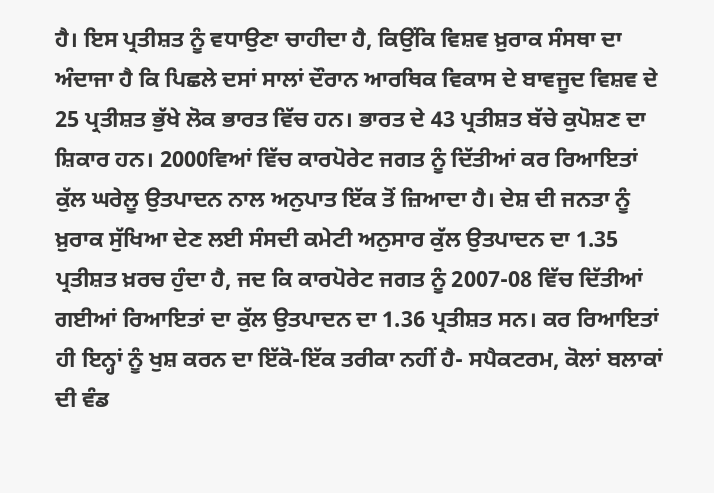ਹੈ। ਇਸ ਪ੍ਰਤੀਸ਼ਤ ਨੂੰ ਵਧਾਉਣਾ ਚਾਹੀਦਾ ਹੈ, ਕਿਉਂਕਿ ਵਿਸ਼ਵ ਖ਼ੁਰਾਕ ਸੰਸਥਾ ਦਾ ਅੰਦਾਜਾ ਹੈ ਕਿ ਪਿਛਲੇ ਦਸਾਂ ਸਾਲਾਂ ਦੌਰਾਨ ਆਰਥਿਕ ਵਿਕਾਸ ਦੇ ਬਾਵਜੂਦ ਵਿਸ਼ਵ ਦੇ 25 ਪ੍ਰਤੀਸ਼ਤ ਭੁੱਖੇ ਲੋਕ ਭਾਰਤ ਵਿੱਚ ਹਨ। ਭਾਰਤ ਦੇ 43 ਪ੍ਰਤੀਸ਼ਤ ਬੱਚੇ ਕੁਪੋਸ਼ਣ ਦਾ ਸ਼ਿਕਾਰ ਹਨ। 2000ਵਿਆਂ ਵਿੱਚ ਕਾਰਪੋਰੇਟ ਜਗਤ ਨੂੰ ਦਿੱਤੀਆਂ ਕਰ ਰਿਆਇਤਾਂ ਕੁੱਲ ਘਰੇਲੂ ਉਤਪਾਦਨ ਨਾਲ ਅਨੁਪਾਤ ਇੱਕ ਤੋਂ ਜ਼ਿਆਦਾ ਹੈ। ਦੇਸ਼ ਦੀ ਜਨਤਾ ਨੂੰ ਖ਼ੁਰਾਕ ਸੁੱਖਿਆ ਦੇਣ ਲਈ ਸੰਸਦੀ ਕਮੇਟੀ ਅਨੁਸਾਰ ਕੁੱਲ ਉਤਪਾਦਨ ਦਾ 1.35 ਪ੍ਰਤੀਸ਼ਤ ਖ਼ਰਚ ਹੁੰਦਾ ਹੈ, ਜਦ ਕਿ ਕਾਰਪੋਰੇਟ ਜਗਤ ਨੂੰ 2007-08 ਵਿੱਚ ਦਿੱਤੀਆਂ ਗਈਆਂ ਰਿਆਇਤਾਂ ਦਾ ਕੁੱਲ ਉਤਪਾਦਨ ਦਾ 1.36 ਪ੍ਰਤੀਸ਼ਤ ਸਨ। ਕਰ ਰਿਆਇਤਾਂ ਹੀ ਇਨ੍ਹਾਂ ਨੂੰ ਖੁਸ਼ ਕਰਨ ਦਾ ਇੱਕੋ-ਇੱਕ ਤਰੀਕਾ ਨਹੀਂ ਹੈ- ਸਪੈਕਟਰਮ, ਕੋਲਾਂ ਬਲਾਕਾਂ ਦੀ ਵੰਡ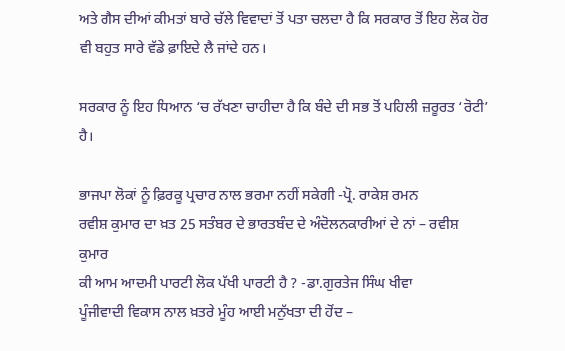ਅਤੇ ਗੈਸ ਦੀਆਂ ਕੀਮਤਾਂ ਬਾਰੇ ਚੱਲੇ ਵਿਵਾਦਾਂ ਤੋਂ ਪਤਾ ਚਲਦਾ ਹੈ ਕਿ ਸਰਕਾਰ ਤੋਂ ਇਹ ਲੋਕ ਹੋਰ ਵੀ ਬਹੁਤ ਸਾਰੇ ਵੱਡੇ ਫ਼ਾਇਦੇ ਲੈ ਜਾਂਦੇ ਹਨ।

ਸਰਕਾਰ ਨੂੰ ਇਹ ਧਿਆਨ ‘ਚ ਰੱਖਣਾ ਚਾਹੀਦਾ ਹੈ ਕਿ ਬੰਦੇ ਦੀ ਸਭ ਤੋਂ ਪਹਿਲੀ ਜ਼ਰੂਰਤ ‘ਰੋਟੀ’ ਹੈ।

ਭਾਜਪਾ ਲੋਕਾਂ ਨੂੰ ਫ਼ਿਰਕੂ ਪ੍ਰਚਾਰ ਨਾਲ ਭਰਮਾ ਨਹੀਂ ਸਕੇਗੀ -ਪ੍ਰੋ. ਰਾਕੇਸ਼ ਰਮਨ
ਰਵੀਸ਼ ਕੁਮਾਰ ਦਾ ਖ਼ਤ 25 ਸਤੰਬਰ ਦੇ ਭਾਰਤਬੰਦ ਦੇ ਅੰਦੋਲਨਕਾਰੀਆਂ ਦੇ ਨਾਂ – ਰਵੀਸ਼ ਕੁਮਾਰ
ਕੀ ਆਮ ਆਦਮੀ ਪਾਰਟੀ ਲੋਕ ਪੱਖੀ ਪਾਰਟੀ ਹੈ ? -ਡਾ.ਗੁਰਤੇਜ ਸਿੰਘ ਖੀਵਾ
ਪੂੰਜੀਵਾਦੀ ਵਿਕਾਸ ਨਾਲ ਖ਼ਤਰੇ ਮੂੰਹ ਆਈ ਮਨੁੱਖਤਾ ਦੀ ਹੋਂਦ –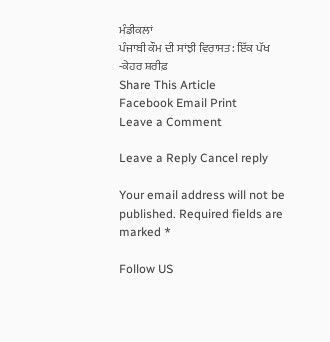ਮੰਡੀਕਲਾਂ
ਪੰਜਾਬੀ ਕੌਮ ਦੀ ਸਾਂਝੀ ਵਿਰਾਸਤ: ਇੱਕ ਪੱਖ -ਕੇਹਰ ਸ਼ਰੀਫ਼
Share This Article
Facebook Email Print
Leave a Comment

Leave a Reply Cancel reply

Your email address will not be published. Required fields are marked *

Follow US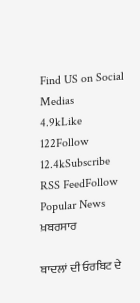Find US on Social Medias
4.9kLike
122Follow
12.4kSubscribe
RSS FeedFollow
Popular News
ਖ਼ਬਰਸਾਰ

ਬਾਦਲਾਂ ਦੀ ਓਰਬਿਟ ਦੇ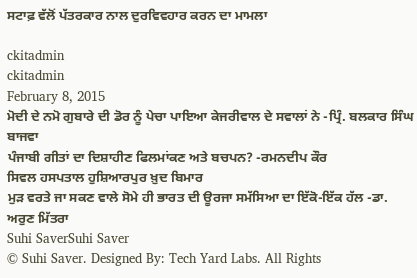ਸਟਾਫ਼ ਵੱਲੋਂ ਪੱਤਰਕਾਰ ਨਾਲ ਦੁਰਵਿਵਹਾਰ ਕਰਨ ਦਾ ਮਾਮਲਾ

ckitadmin
ckitadmin
February 8, 2015
ਮੋਦੀ ਦੇ ਨਮੋ ਗੁਬਾਰੇ ਦੀ ਡੋਰ ਨੂੰ ਪੇਚਾ ਪਾਇਆ ਕੇਜਰੀਵਾਲ ਦੇ ਸਵਾਲਾਂ ਨੇ -ਪ੍ਰਿੰ. ਬਲਕਾਰ ਸਿੰਘ ਬਾਜਵਾ
ਪੰਜਾਬੀ ਗੀਤਾਂ ਦਾ ਦਿਸ਼ਾਹੀਣ ਫਿਲਮਾਂਕਣ ਅਤੇ ਬਚਪਨ? -ਰਮਨਦੀਪ ਕੌਰ
ਸਿਵਲ ਹਸਪਤਾਲ ਹੁਸ਼ਿਆਰਪੁਰ ਖ਼ੁਦ ਬਿਮਾਰ
ਮੁੜ ਵਰਤੇ ਜਾ ਸਕਣ ਵਾਲੇ ਸੋਮੇ ਹੀ ਭਾਰਤ ਦੀ ਊਰਜਾ ਸਮੱਸਿਆ ਦਾ ਇੱਕੋ-ਇੱਕ ਹੱਲ -ਡਾ. ਅਰੁਣ ਮਿੱਤਰਾ
Suhi SaverSuhi Saver
© Suhi Saver. Designed By: Tech Yard Labs. All Rights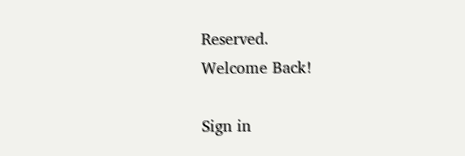Reserved.
Welcome Back!

Sign in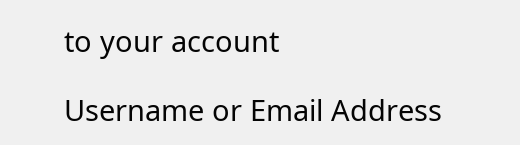to your account

Username or Email Address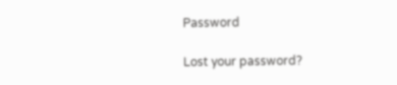Password

Lost your password?